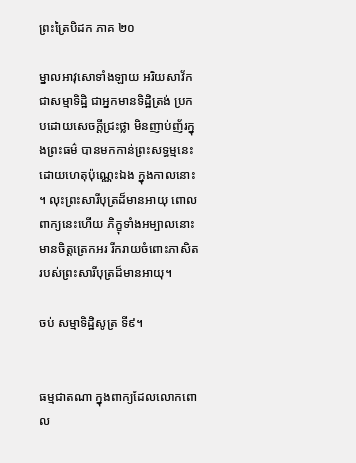ព្រះត្រៃបិដក ភាគ ២០

ម្នាលអាវុសោទាំងឡាយ អរិយសាវ័ក ជាសម្មាទិដ្ឋិ ជាអ្នកមានទិដ្ឋិត្រង់ ប្រកបដោយសេចក្តីជ្រះថ្លា មិនញាប់ញ័រក្នុងព្រះធម៌ បានមកកាន់ព្រះសទ្ធម្មនេះ ដោយហេតុប៉ុណ្ណេះឯង ក្នុងកាលនោះ។ លុះព្រះសារីបុត្រដ៏មានអាយុ ពោលពាក្យនេះហើយ ភិក្ខុទាំងអម្បាលនោះ មានចិត្តត្រេកអរ រីករាយចំពោះភាសិត របស់ព្រះសារីបុត្រដ៏មានអាយុ។

ចប់ សម្មាទិដ្ឋិសូត្រ ទី៩។


ធម្មជាតណា ក្នុងពាក្យដែលលោកពោល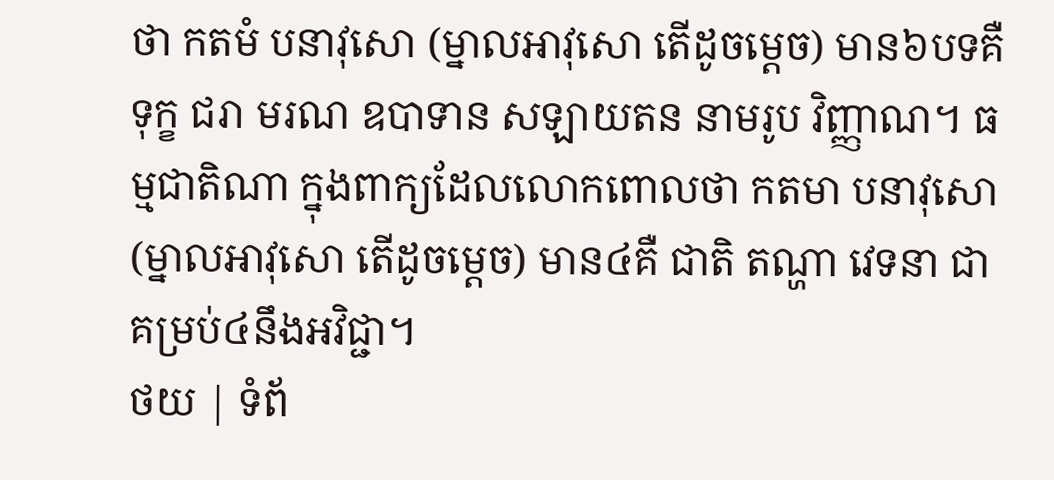ថា កតមំ បនាវុសោ (ម្នាលអាវុសោ តើដូចម្តេច) មាន៦បទគឺ ទុក្ខ ជរា មរណ ឧបាទាន សឡាយតន នាមរូប វិញ្ញាណ។ ធម្មជាតិណា ក្នុងពាក្យដែលលោកពោលថា កតមា បនាវុសោ (ម្នាលអាវុសោ តើដូចម្តេច) មាន៤គឺ ជាតិ តណ្ហា វេទនា ជាគម្រប់៤នឹងអវិជ្ជា។
ថយ | ទំព័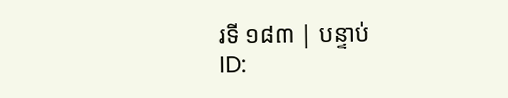រទី ១៨៣ | បន្ទាប់
ID: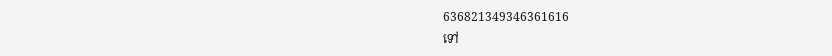636821349346361616
ទៅ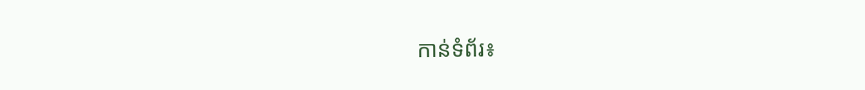កាន់ទំព័រ៖